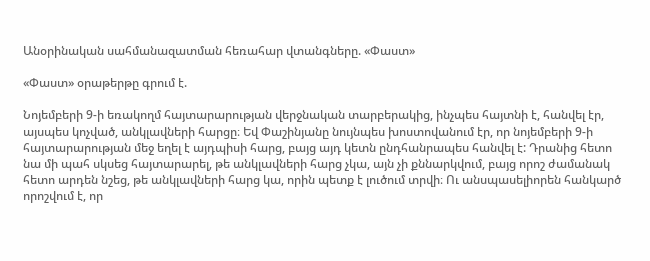Անօրինական սահմանազատման հեռահար վտանգները. «Փաստ»

«Փաստ» օրաթերթը գրում է.

Նոյեմբերի 9-ի եռակողմ հայտարարության վերջնական տարբերակից, ինչպես հայտնի է, հանվել էր, այսպես կոչված, անկլավների հարցը։ Եվ Փաշինյանը նույնպես խոստովանում էր, որ նոյեմբերի 9-ի հայտարարության մեջ եղել է այդպիսի հարց, բայց այդ կետն ընդհանրապես հանվել է: Դրանից հետո նա մի պահ սկսեց հայտարարել, թե անկլավների հարց չկա, այն չի քննարկվում, բայց որոշ ժամանակ հետո արդեն նշեց, թե անկլավների հարց կա, որին պետք է լուծում տրվի։ Ու անսպասելիորեն հանկարծ որոշվում է, որ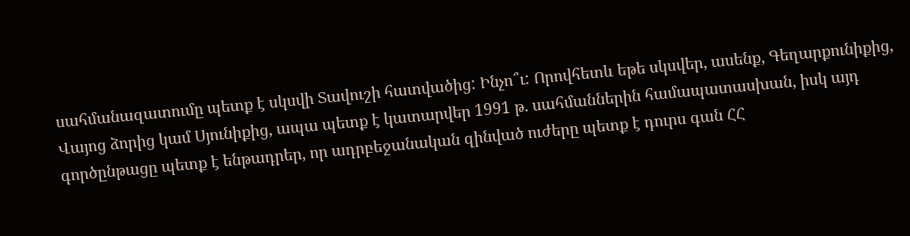սահմանազատումը պետք է սկսվի Տավուշի հատվածից: Ինչո՞ւ: Որովհետև եթե սկսվեր, ասենք, Գեղարքունիքից, Վայոց ձորից կամ Սյունիքից, ապա պետք է կատարվեր 1991 թ. սահմաններին համապատասխան, իսկ այդ գործընթացը պետք է ենթադրեր, որ ադրբեջանական զինված ուժերը պետք է դուրս գան ՀՀ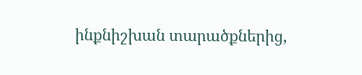ինքնիշխան տարածքներից,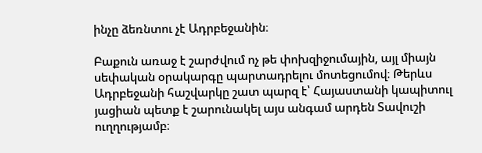ինչը ձեռնտու չէ Ադրբեջանին։

Բաքուն առաջ է շարժվում ոչ թե փոխզիջումային, այլ միայն սեփական օրակարգը պարտադրելու մոտեցումով։ Թերևս Ադրբեջանի հաշվարկը շատ պարզ է՝ Հայաստանի կապիտուլ յացիան պետք է շարունակել այս անգամ արդեն Տավուշի ուղղությամբ։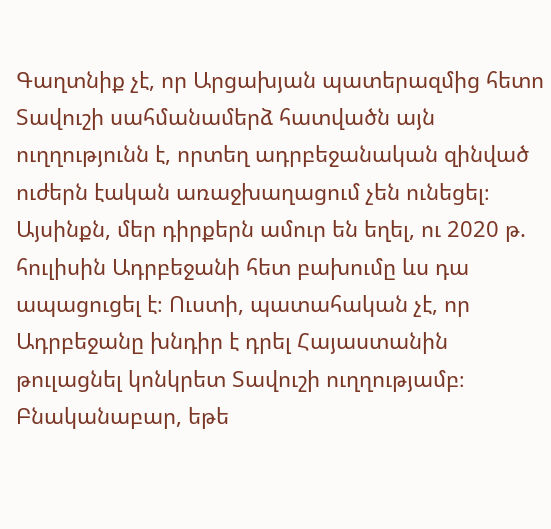Գաղտնիք չէ, որ Արցախյան պատերազմից հետո Տավուշի սահմանամերձ հատվածն այն ուղղությունն է, որտեղ ադրբեջանական զինված ուժերն էական առաջխաղացում չեն ունեցել։ Այսինքն, մեր դիրքերն ամուր են եղել, ու 2020 թ. հուլիսին Ադրբեջանի հետ բախումը ևս դա ապացուցել է։ Ուստի, պատահական չէ, որ Ադրբեջանը խնդիր է դրել Հայաստանին թուլացնել կոնկրետ Տավուշի ուղղությամբ։ Բնականաբար, եթե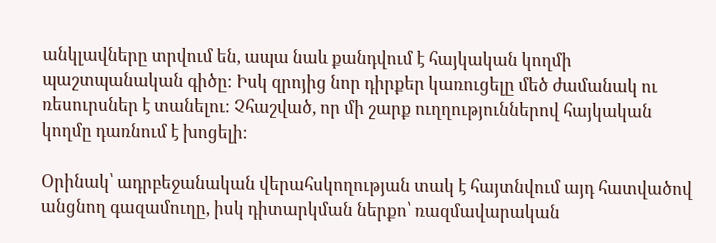անկլավները տրվում են, ապա նաև քանդվում է հայկական կողմի պաշտպանական գիծը։ Իսկ զրոյից նոր դիրքեր կառուցելը մեծ ժամանակ ու ռեսուրսներ է տանելու։ Չհաշված, որ մի շարք ուղղություններով հայկական կողմը դառնում է խոցելի։

Օրինակ՝ ադրբեջանական վերահսկողության տակ է հայտնվում այդ հատվածով անցնող գազամուղը, իսկ դիտարկման ներքո՝ ռազմավարական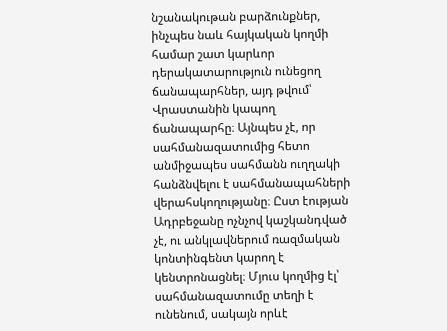նշանակութան բարձունքներ, ինչպես նաև հայկական կողմի համար շատ կարևոր դերակատարություն ունեցող ճանապարհներ, այդ թվում՝ Վրաստանին կապող ճանապարհը։ Այնպես չէ, որ սահմանազատումից հետո անմիջապես սահմանն ուղղակի հանձնվելու է սահմանապահների վերահսկողությանը։ Ըստ էության Ադրբեջանը ոչնչով կաշկանդված չէ, ու անկլավներում ռազմական կոնտինգենտ կարող է կենտրոնացնել։ Մյուս կողմից էլ՝ սահմանազատումը տեղի է ունենում, սակայն որևէ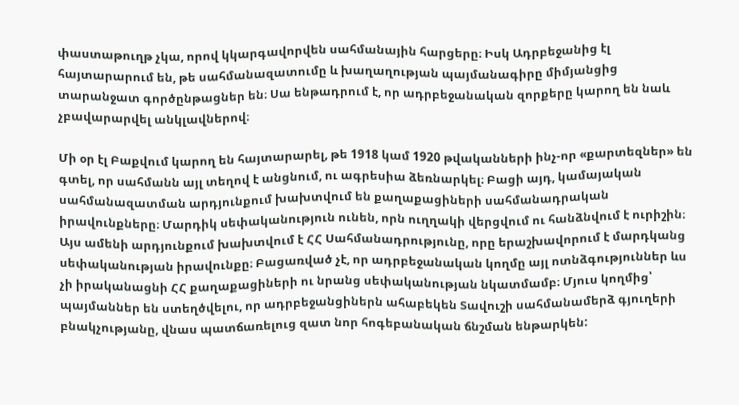փաստաթուղթ չկա, որով կկարգավորվեն սահմանային հարցերը։ Իսկ Ադրբեջանից էլ հայտարարում են, թե սահմանազատումը և խաղաղության պայմանագիրը միմյանցից տարանջատ գործընթացներ են։ Սա ենթադրում է, որ ադրբեջանական զորքերը կարող են նաև չբավարարվել անկլավներով։

Մի օր էլ Բաքվում կարող են հայտարարել, թե 1918 կամ 1920 թվականների ինչ-որ «քարտեզներ» են գտել, որ սահմանն այլ տեղով է անցնում, ու ագրեսիա ձեռնարկել։ Բացի այդ, կամայական սահմանազատման արդյունքում խախտվում են քաղաքացիների սահմանադրական իրավունքները։ Մարդիկ սեփականություն ունեն, որն ուղղակի վերցվում ու հանձնվում է ուրիշին։ Այս ամենի արդյունքում խախտվում է ՀՀ Սահմանադրությունը, որը երաշխավորում է մարդկանց սեփականության իրավունքը։ Բացառված չէ, որ ադրբեջանական կողմը այլ ոտնձգություններ ևս չի իրականացնի ՀՀ քաղաքացիների ու նրանց սեփականության նկատմամբ։ Մյուս կողմից՝ պայմաններ են ստեղծվելու, որ ադրբեջանցիներն ահաբեկեն Տավուշի սահմանամերձ գյուղերի բնակչությանը, վնաս պատճառելուց զատ նոր հոգեբանական ճնշման ենթարկեն: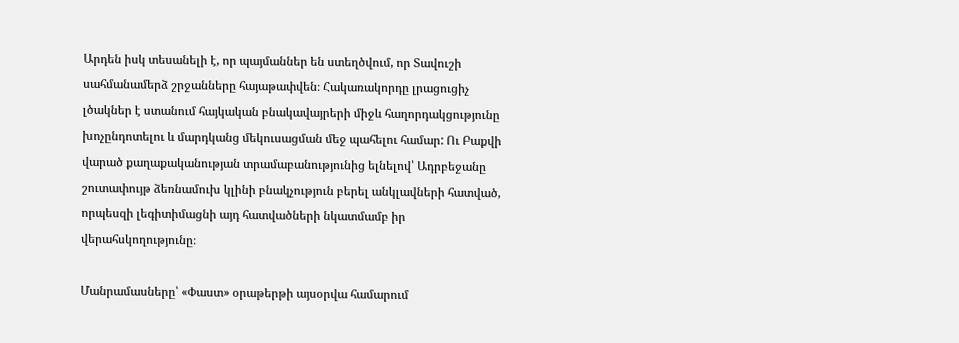Արդեն իսկ տեսանելի է, որ պայմաններ են ստեղծվում, որ Տավուշի սահմանամերձ շրջանները հայաթափվեն։ Հակառակորդը լրացուցիչ լծակներ է ստանում հայկական բնակավայրերի միջև հաղորդակցությունը խոչընդոտելու և մարդկանց մեկուսացման մեջ պահելու համար: Ու Բաքվի վարած քաղաքականության տրամաբանությունից ելնելով՝ Ադրբեջանը շուտափույթ ձեռնամուխ կլինի բնակչություն բերել անկլավների հատված, որպեսզի լեգիտիմացնի այդ հատվածների նկատմամբ իր վերահսկողությունը։

Մանրամասները՝ «Փաստ» օրաթերթի այսօրվա համարում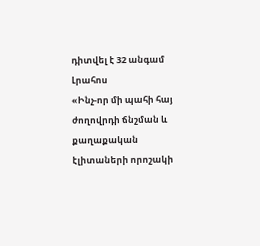դիտվել է 32 անգամ
Լրահոս
«Ինչ-որ մի պահի հայ ժողովրդի ճնշման և քաղաքական էլիտաների որոշակի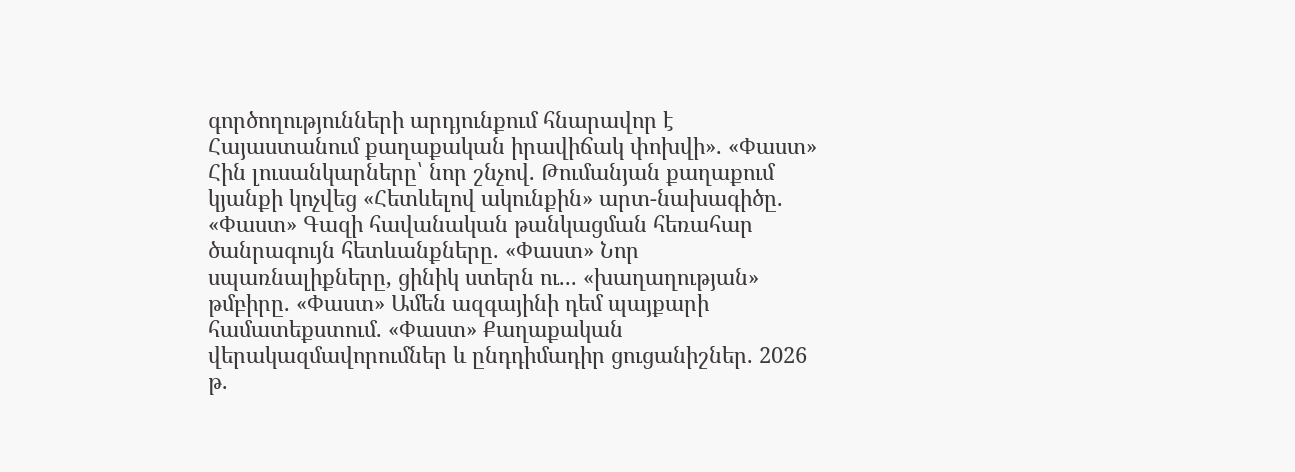գործողությունների արդյունքում հնարավոր է Հայաստանում քաղաքական իրավիճակ փոխվի». «Փաստ» Հին լուսանկարները՝ նոր շնչով. Թումանյան քաղաքում կյանքի կոչվեց «Հետևելով ակունքին» արտ-նախագիծը. «Փաստ» Գազի հավանական թանկացման հեռահար ծանրագույն հետևանքները. «Փաստ» Նոր սպառնալիքները, ցինիկ ստերն ու... «խաղաղության» թմբիրը. «Փաստ» Ամեն ազգայինի դեմ պայքարի համատեքստում. «Փաստ» Քաղաքական վերակազմավորումներ և ընդդիմադիր ցուցանիշներ. 2026 թ.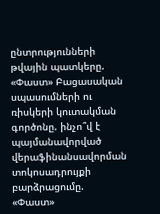ընտրությունների թվային պատկերը. «Փաստ» Բացասական սպասումների ու ռիսկերի կուտակման գործոնը. ինչո՞վ է պայմանավորված վերաֆինանսավորման տոկոսադրույքի բարձրացումը. «Փաստ»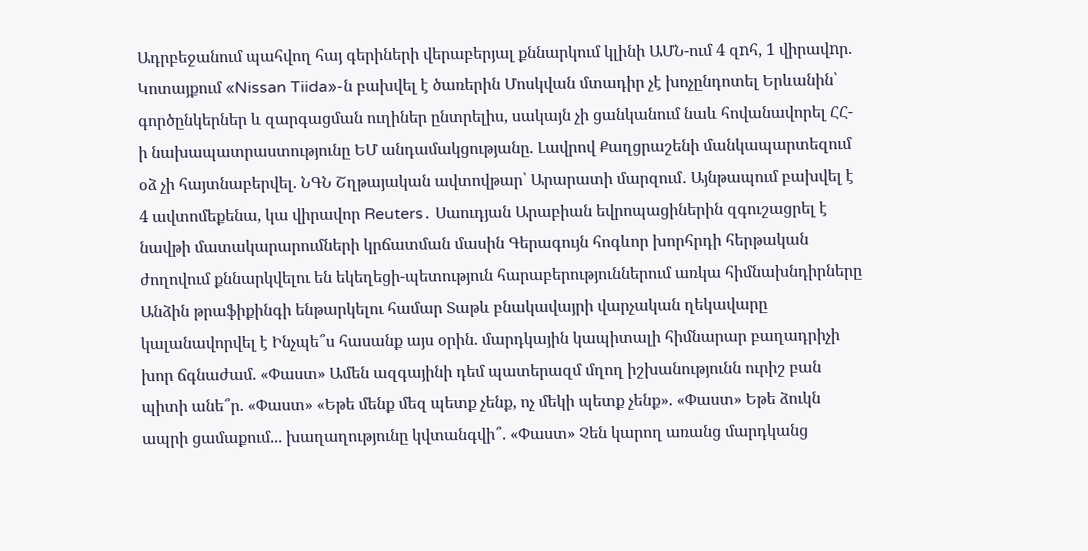Ադրբեջանում պահվող հայ գերիների վերաբերյալ քննարկում կլինի ԱՄՆ-ում 4 զnհ, 1 վիրավnր. Կոտայքում «Nissan Tiida»-ն բախվել է ծառերին Մոսկվան մտադիր չէ խոչընդոտել Երևանին՝ գործընկերներ և զարգացման ուղիներ ընտրելիս, սակայն չի ցանկանում նաև հովանավորել ՀՀ-ի նախապատրաստությունը ԵՄ անդամակցությանը. Լավրով Քաղցրաշենի մանկապարտեզում օձ չի հայտնաբերվել. ՆԳՆ Շղթայական ավտովթար՝ Արարատի մարզում․ Այնթապում բախվել է 4 ավտոմեքենա, կա վիրավոր Reuters․ Սաուդյան Արաբիան եվրոպացիներին զգուշացրել է նավթի մատակարարումների կրճատման մասին Գերագույն հոգևոր խորհրդի հերթական ժողովում քննարկվելու են եկեղեցի-պետություն հարաբերություններում առկա հիմնախնդիրները Անձին թրաֆիքինգի ենթարկելու համար Տաթև բնակավայրի վարչական ղեկավարը կալանավորվել է Ինչպե՞ս հասանք այս օրին. մարդկային կապիտալի հիմնարար բաղադրիչի խոր ճգնաժամ. «Փաստ» Ամեն ազգայինի դեմ պատերազմ մղող իշխանությունն ուրիշ բան պիտի անե՞ր. «Փաստ» «Եթե մենք մեզ պետք չենք, ոչ մեկի պետք չենք». «Փաստ» Եթե ձուկն ապրի ցամաքում... խաղաղությունը կվտանգվի՞. «Փաստ» Չեն կարող առանց մարդկանց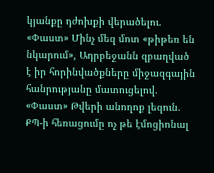կյանքը դժոխքի վերածելու. «Փաստ» Մինչ մեզ մոտ «թիթեռ են նկարում», Ադրբեջանն զբաղված է իր հորինվածքները միջազգային հանրությանը մատուցելով. «Փաստ» Թվերի անողոք լեզուն. ՔՊ-ի հեռացումը ոչ թե էմոցիոնալ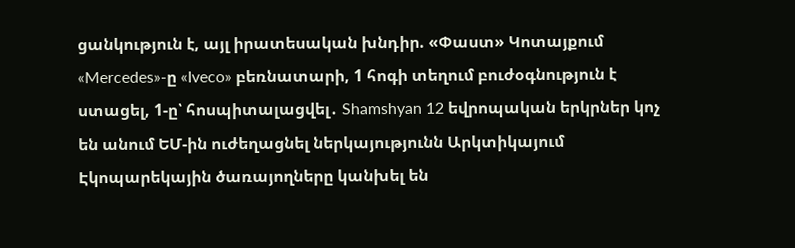ցանկություն է, այլ իրատեսական խնդիր. «Փաստ» Կոտայքում «Mercedes»-ը «Iveco» բեռնատարի, 1 հոգի տեղում բուժօգնություն է ստացել, 1-ը՝ հոսպիտալացվել․ Shamshyan 12 եվրոպական երկրներ կոչ են անում ԵՄ-ին ուժեղացնել ներկայությունն Արկտիկայում Էկոպարեկային ծառայողները կանխել են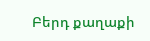Բերդ քաղաքի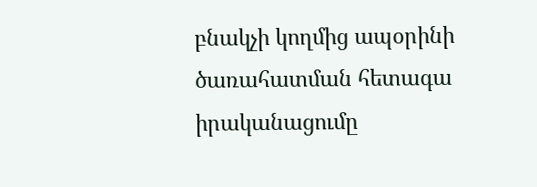բնակչի կողմից ապօրինի ծառահատման հետագա իրականացումը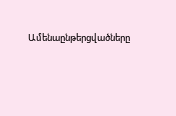Ամենաընթերցվածները